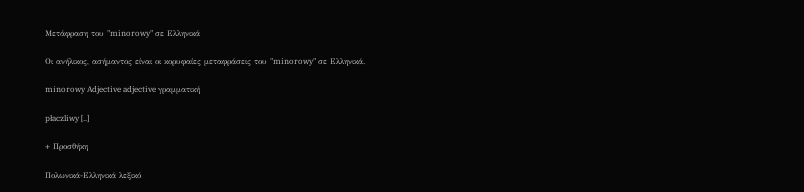Μετάφραση του "minorowy" σε Ελληνικά

Οι ανήλικος, ασήμαντος είναι οι κορυφαίες μεταφράσεις του "minorowy" σε Ελληνικά.

minorowy Adjective adjective γραμματική

płaczliwy [..]

+ Προσθήκη

Πολωνικά-Ελληνικά λεξικό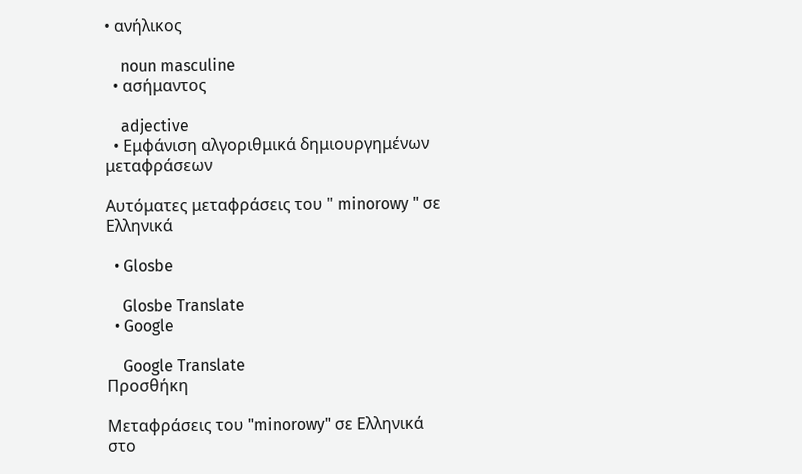• ανήλικος

    noun masculine
  • ασήμαντος

    adjective
  • Εμφάνιση αλγοριθμικά δημιουργημένων μεταφράσεων

Αυτόματες μεταφράσεις του " minorowy " σε Ελληνικά

  • Glosbe

    Glosbe Translate
  • Google

    Google Translate
Προσθήκη

Μεταφράσεις του "minorowy" σε Ελληνικά στο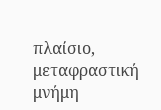πλαίσιο, μεταφραστική μνήμη